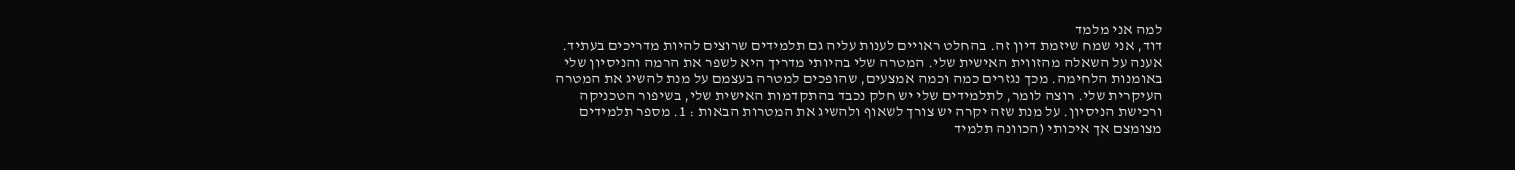למה אני מלמד
דוד, אני שמח שיזמת דיון זה. בהחלט ראויים לענות עליה גם תלמידים שרוצים להיות מדריכים בעתיד. אענה על השאלה מהזווית האישית שלי. המטרה שלי בהיותי מדריך היא לשפר את הרמה והניסיון שלי באומנות הלחימה. מכך נגזרים כמה וכמה אמצעים, שהופכים למטרה בעצמם על מנת להשיג את המטרה העיקרית שלי. רוצה לומר, לתלמידים שלי יש חלק נכבד בהתקדמות האישית שלי, בשיפור הטכניקה ורכישת הניסיון. על מנת שזה יקרה יש צורך לשאוף ולהשיג את המטרות הבאות : 1. מספר תלמידים מצומצם אך איכותי (הכוונה תלמיד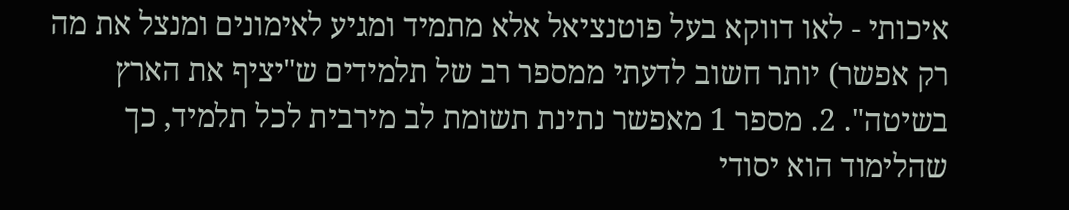איכותי - לאו דווקא בעל פוטנציאל אלא מתמיד ומגיע לאימונים ומנצל את מה רק אפשר) יותר חשוב לדעתי ממספר רב של תלמידים ש"יציף את הארץ בשיטה". 2. מספר 1 מאפשר נתינת תשומת לב מירבית לכל תלמיד, כך שהלימוד הוא יסודי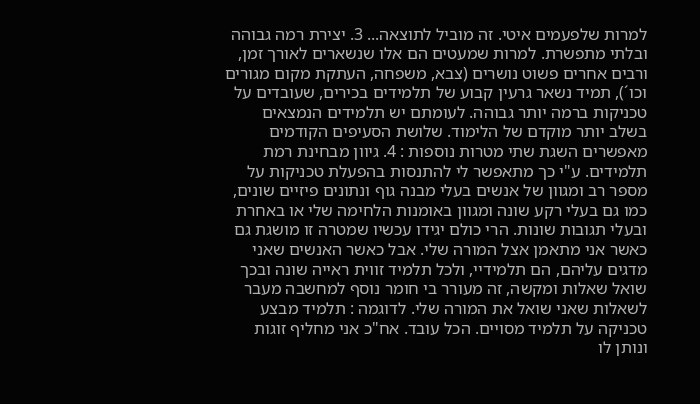למרות שלפעמים איטי. זה מוביל לתוצאה... 3. יצירת רמה גבוהה ובלתי מתפשרת. למרות שמעטים הם אלו שנשארים לאורך זמן, ורבים אחרים פשוט נושרים (צבא, משפחה, העתקת מקום מגורים וכו´), תמיד נשאר גרעין קבוע של תלמידים בכירים, שעובדים על טכניקות ברמה יותר גבוהה. לעומתם יש תלמידים הנמצאים בשלב יותר מוקדם של הלימוד. שלושת הסעיפים הקודמים מאפשרים השגת שתי מטרות נוספות : 4. גיוון מבחינת רמת תלמידים. ע"י כך מתאפשר לי להתנסות בהפעלת טכניקות על מספר רב ומגוון של אנשים בעלי מבנה גוף ונתונים פיזיים שונים, כמו גם בעלי רקע שונה ומגוון באומנות הלחימה שלי או באחרת ובעלי תגובות שונות. הרי כולם יגידו עכשיו שמטרה זו מושגת גם כאשר אני מתאמן אצל המורה שלי. אבל כאשר האנשים שאני מדגים עליהם, הם תלמידיי, ולכל תלמיד זווית ראייה שונה ובכך שואל שאלות ומקשה, זה מעורר בי חומר נוסף למחשבה מעבר לשאלות שאני שואל את המורה שלי. לדוגמה : תלמיד מבצע טכניקה על תלמיד מסויים. הכל עובד. אח"כ אני מחליף זוגות ונותן לו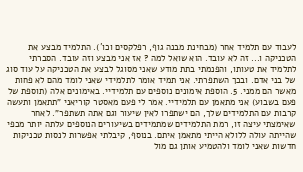לעבוד עם תלמיד אחר (מבחינת מבנה גוף, רפלקסים וכו´). התלמיד מבצע את הטכניקה ו... זה לא עובד. הוא שואל למה ? אז אני מבצע וזה עובד. הסברתי לתלמיד את טעותו, והפנמתי בתת מודע שאני מסוגל לבצע את הטכניקה על עוד סוג של בני אדם. ובכך השתפרתי. אני תמיד אומר לתלמידי שאני לומד מהם לא פחות מאשר הם ממני. 5. הוספת אימונים נוספים עם תלמידיי. באימונים אלה (תוספת של פעם בשבוע) אני מתאמן עם תלמידיי. אמר לי פעם מאסטר קוריאני "תתאמן ותעשה קרבות עם התלמידים שלך, הם ישתפרו לאין שיעור וגם אתה תשתפר". לאחר שאימצתי עיצה זו, רמת התלמידים שמתמידים בשיעורים הנוספים עלתה יותר מכפי שהייתה עולה ללולא הייתי מתאמן איתם. בנוסף, קיבלתי אפשרות לנסות טכניקות חדשות שאני לומד ולהטמיע אותן גם מול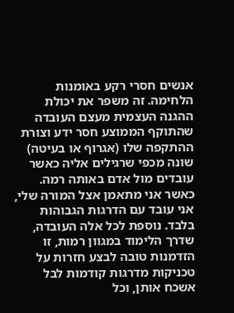אנשים חסרי רקע באומנות הלחימה. זה משפר את יכולת ההגנה העצמית מעצם העובדה שהתוקף הממוצע חסר ידע וצורת ההתקפה שלו (אגרוף או בעיטה) שונה מכפי שרגילים אליה כאשר עובדים מול אדם באותה רמה. כאשר אני מתאמן אצל המורה שלי, אני עובד עם הדרגות הגבוהות בלבד. נוספת לכל אלה העובדה, שדרך הלימוד במגוון רמות, זו הזדמנות טובה לבצע חזרות על טכניקות מדרגות קודמות לבל אשכח אותן, וכל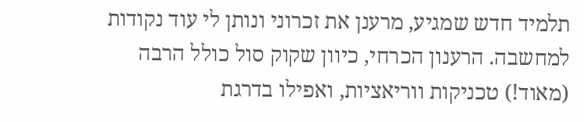תלמיד חדש שמגיע, מרענן את זכרוני ונותן לי עוד נקודות למחשבה. הרענון הכרחי, כיוון שקוק סול כולל הרבה (מאוד!) טכניקות ווריאציות, ואפילו בדרגת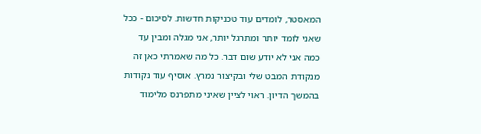המאסטר, לומדים עוד טכניקות חדשות. לסיכום - ככל שאני לומד יותר ומתרגל יותר, אני מגלה ומבין עד כמה אני לא יודע שום דבר. כל מה שאמרתי כאן זה מנקודת המבט שלי ובקיצור נמרץ. אוסיף עוד נקודות בהמשך הדיון. ראוי לציין שאיני מתפרנס מלימוד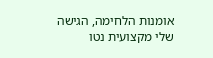אומנות הלחימה, הגישה שלי מקצועית נטו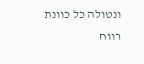ונטולה כל כוונת רווח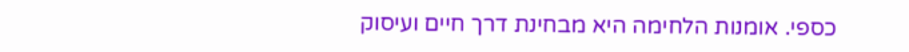כספי. אומנות הלחימה היא מבחינת דרך חיים ועיסוק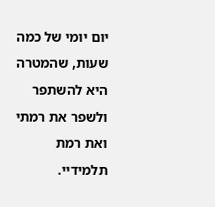יום יומי של כמה שעות, שהמטרה היא להשתפר ולשפר את רמתי ואת רמת תלמידיי.